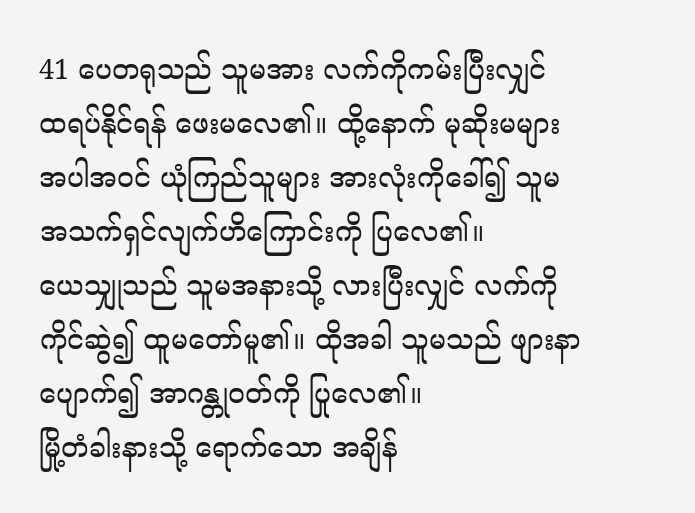41 ပေတရုသည် သူမအား လက်ကိုကမ်းပြီးလျှင် ထရပ်နိုင်ရန် ဖေးမလေ၏။ ထို့နောက် မုဆိုးမများ အပါအဝင် ယုံကြည်သူများ အားလုံးကိုခေါ်၍ သူမ အသက်ရှင်လျက်ဟိကြောင်းကို ပြလေ၏။
ယေသျှုသည် သူမအနားသို့ လားပြီးလျှင် လက်ကိုကိုင်ဆွဲ၍ ထူမတော်မူ၏။ ထိုအခါ သူမသည် ဖျားနာပျောက်၍ အာဂန္တုဝတ်ကို ပြုလေ၏။
မြို့တံခါးနားသို့ ရောက်သော အချိန်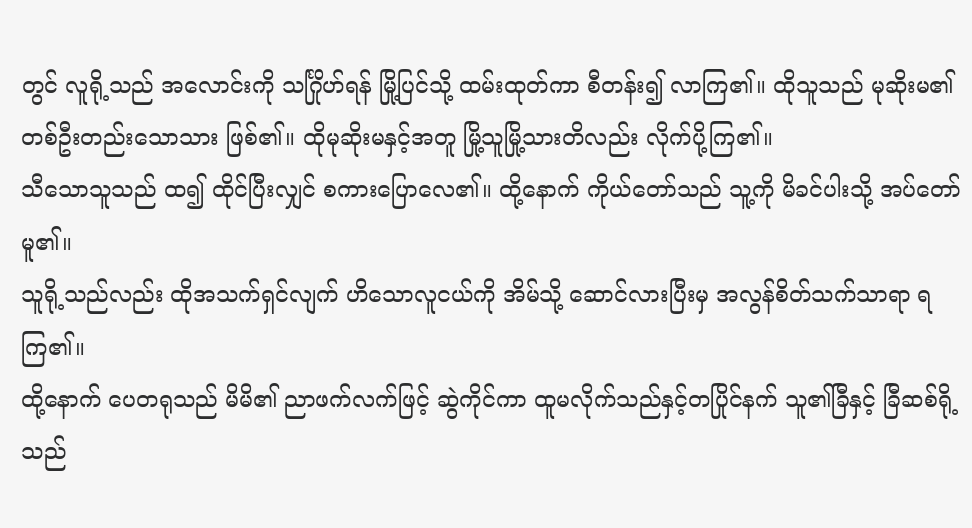တွင် လူရို့သည် အလောင်းကို သင်္ဂြိုဟ်ရန် မြို့ပြင်သို့ ထမ်းထုတ်ကာ စီတန်း၍ လာကြ၏။ ထိုသူသည် မုဆိုးမ၏ တစ်ဦးတည်းသောသား ဖြစ်၏။ ထိုမုဆိုးမနှင့်အတူ မြို့သူမြို့သားတိလည်း လိုက်ပို့ကြ၏။
သီသောသူသည် ထ၍ ထိုင်ပြီးလျှင် စကားပြောလေ၏။ ထို့နောက် ကိုယ်တော်သည် သူ့ကို မိခင်ပါးသို့ အပ်တော်မူ၏။
သူရို့သည်လည်း ထိုအသက်ရှင်လျက် ဟိသောလူငယ်ကို အိမ်သို့ ဆောင်လားပြီးမှ အလွန်စိတ်သက်သာရာ ရကြ၏။
ထို့နောက် ပေတရုသည် မိမိ၏ ညာဖက်လက်ဖြင့် ဆွဲကိုင်ကာ ထူမလိုက်သည်နှင့်တပြိုင်နက် သူ၏ခြီနှင့် ခြီဆစ်ရို့သည်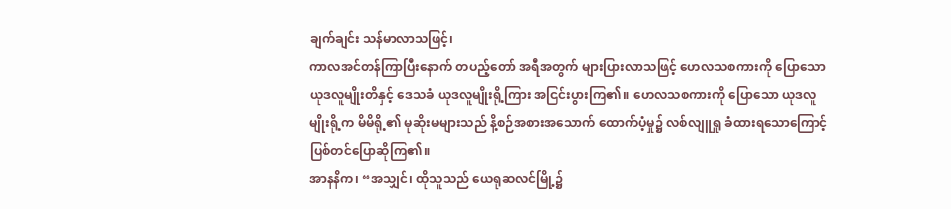ချက်ချင်း သန်မာလာသဖြင့်၊
ကာလအင်တန်ကြာပြီးနောက် တပည့်တော် အရီအတွက် များပြားလာသဖြင့် ဟေလသစကားကို ပြောသော ယုဒလူမျိုးတိနှင့် ဒေသခံ ယုဒလူမျိုးရို့ကြား အငြင်းပွားကြ၏။ ဟေလသစကားကို ပြောသော ယုဒလူမျိုးရို့က မိမိရို့၏ မုဆိုးမများသည် နိ့စဉ်အစားအသောက် ထောက်ပံ့မှု၌ လစ်လျူရှု ခံထားရသောကြောင့် ပြစ်တင်ပြောဆိုကြ၏။
အာနနိက၊ “အသျှင်၊ ထိုသူသည် ယေရုဆလင်မြို့၌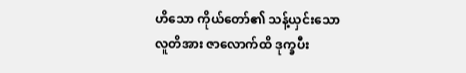ဟိသော ကိုယ်တော်၏ သန့်ယှင်းသောလူတိအား ဇာလောက်ထိ ဒုက္ခပီး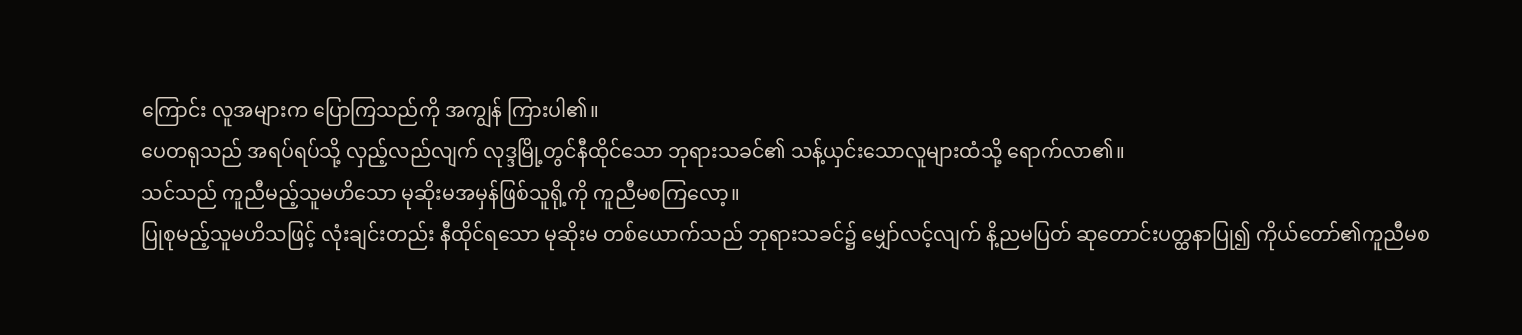ကြောင်း လူအများက ပြောကြသည်ကို အကျွန် ကြားပါ၏။
ပေတရုသည် အရပ်ရပ်သို့ လှည့်လည်လျက် လုဒ္ဒမြို့တွင်နီထိုင်သော ဘုရားသခင်၏ သန့်ယှင်းသောလူများထံသို့ ရောက်လာ၏။
သင်သည် ကူညီမည့်သူမဟိသော မုဆိုးမအမှန်ဖြစ်သူရို့ကို ကူညီမစကြလော့။
ပြုစုမည့်သူမဟိသဖြင့် လုံးချင်းတည်း နီထိုင်ရသော မုဆိုးမ တစ်ယောက်သည် ဘုရားသခင်၌ မျှော်လင့်လျက် နိ့ညမပြတ် ဆုတောင်းပတ္ထနာပြု၍ ကိုယ်တော်၏ကူညီမစ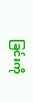ခြင်းကို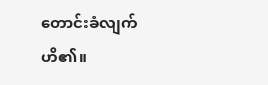တောင်းခံလျက်ဟိ၏။